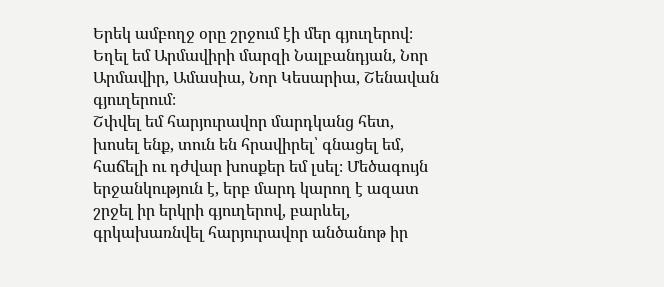Երեկ ամբողջ օրը շրջում էի մեր գյուղերով։ Եղել եմ Արմավիրի մարզի Նալբանդյան, Նոր Արմավիր, Ամասիա, Նոր Կեսարիա, Շենավան գյուղերում։
Շփվել եմ հարյուրավոր մարդկանց հետ, խոսել ենք, տուն են հրավիրել՝ գնացել եմ, հաճելի ու դժվար խոսքեր եմ լսել։ Մեծագույն երջանկություն է, երբ մարդ կարող է ազատ շրջել իր երկրի գյուղերով, բարևել, գրկախառնվել հարյուրավոր անծանոթ իր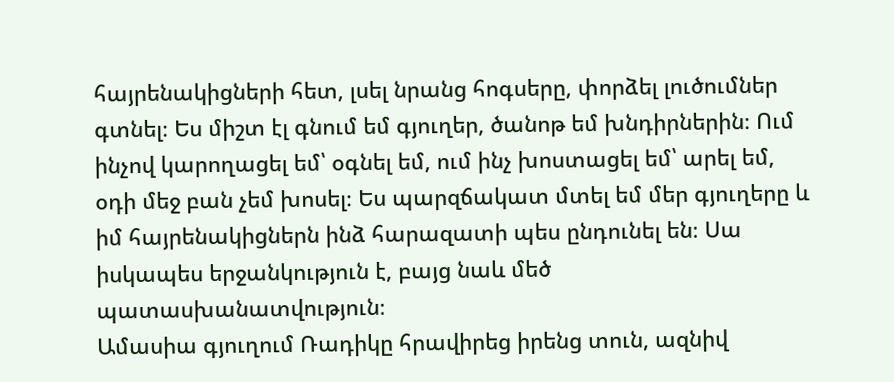հայրենակիցների հետ, լսել նրանց հոգսերը, փորձել լուծումներ գտնել։ Ես միշտ էլ գնում եմ գյուղեր, ծանոթ եմ խնդիրներին։ Ում ինչով կարողացել եմ՝ օգնել եմ, ում ինչ խոստացել եմ՝ արել եմ, օդի մեջ բան չեմ խոսել։ Ես պարզճակատ մտել եմ մեր գյուղերը և իմ հայրենակիցներն ինձ հարազատի պես ընդունել են։ Սա իսկապես երջանկություն է, բայց նաև մեծ պատասխանատվություն։
Ամասիա գյուղում Ռադիկը հրավիրեց իրենց տուն, ազնիվ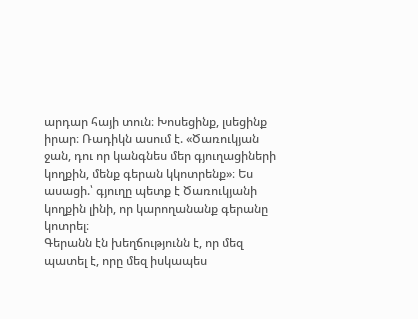արդար հայի տուն։ Խոսեցինք, լսեցինք իրար։ Ռադիկն ասում է. «Ծառուկյան ջան, դու որ կանգնես մեր գյուղացիների կողքին, մենք գերան կկոտրենք»։ Ես ասացի.՝ գյուղը պետք է Ծառուկյանի կողքին լինի, որ կարողանանք գերանը կոտրել։
Գերանն էն խեղճությունն է, որ մեզ պատել է, որը մեզ իսկապես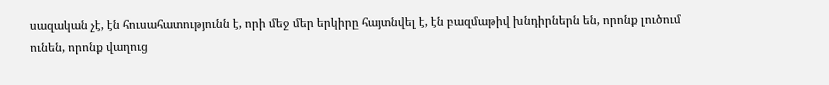սազական չէ, էն հուսահատությունն է, որի մեջ մեր երկիրը հայտնվել է, էն բազմաթիվ խնդիրներն են, որոնք լուծում ունեն, որոնք վաղուց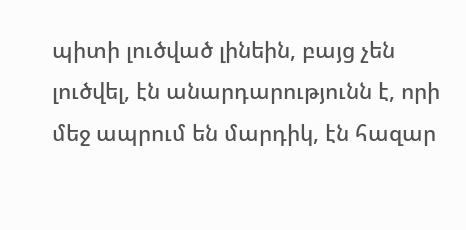պիտի լուծված լինեին, բայց չեն լուծվել, էն անարդարությունն է, որի մեջ ապրում են մարդիկ, էն հազար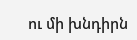ու մի խնդիրն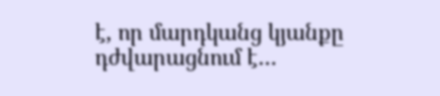է, որ մարդկանց կյանքը դժվարացնում է…